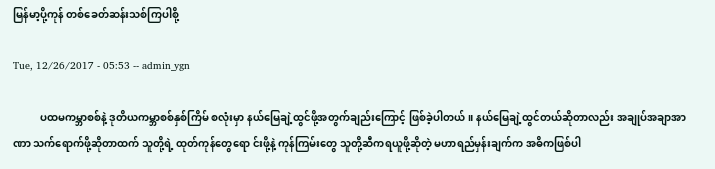မြန်မာ့ပို့ကုန် တစ်ခေတ်ဆန်းသစ်ကြပါစို့

Tue, 12/26/2017 - 05:53 -- admin_ygn

          ပထမကမ္ဘာစစ်နဲ့ ဒုတိယကမ္ဘာစစ်နှစ်ကြိမ် စလုံးမှာ နယ်မြေချဲ့ထွင်ဖို့အတွက်ချည်းကြောင့် ဖြစ်ခဲ့ပါတယ်။ နယ်မြေချဲ့ထွင်တယ်ဆိုတာလည်း အချုပ်အချာအာဏာ သက်ရောက်ဖို့ဆိုတာထက် သူတို့ရဲ့ ထုတ်ကုန်တွေရော င်းဖို့နဲ့ ကုန်ကြမ်းတွေ သူတို့ဆီကရယူဖို့ဆိုတဲ့ မဟာရည်မှန်းချက်က အဓိကဖြစ်ပါ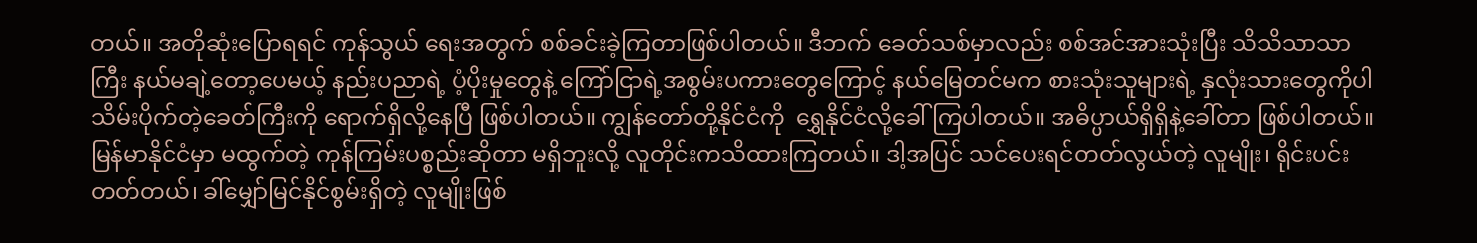တယ်။ အတိုဆုံးပြောရရင် ကုန်သွယ် ရေးအတွက် စစ်ခင်းခဲ့ကြတာဖြစ်ပါတယ်။ ဒီဘက် ခေတ်သစ်မှာလည်း စစ်အင်အားသုံးပြီး သိသိသာသာ ကြီး နယ်မချဲ့တော့ပေမယ့် နည်းပညာရဲ့ ပံ့ပိုးမှုတွေနဲ့ ကြော်ငြာရဲ့အစွမ်းပကားတွေကြောင့် နယ်မြေတင်မက စားသုံးသူများရဲ့ နှလုံးသားတွေကိုပါ သိမ်းပိုက်တဲ့ခေတ်ကြီးကို ရောက်ရှိလို့နေပြီ ဖြစ်ပါတယ်။ ကျွန်တော်တို့နိုင်ငံကို  ရွှေနိုင်ငံလို့ခေါ်ကြပါတယ်။ အဓိပ္ပာယ်ရှိရှိနဲ့ခေါ်တာ ဖြစ်ပါတယ်။ မြန်မာနိုင်ငံမှာ မထွက်တဲ့ ကုန်ကြမ်းပစ္စည်းဆိုတာ မရှိဘူးလို့ လူတိုင်းကသိထားကြတယ်။ ဒါ့အပြင် သင်ပေးရင်တတ်လွယ်တဲ့ လူမျိုး၊ ရိုင်းပင်းတတ်တယ်၊ ခါ်မျှော်မြင်နိုင်စွမ်းရှိတဲ့ လူမျိုးဖြစ်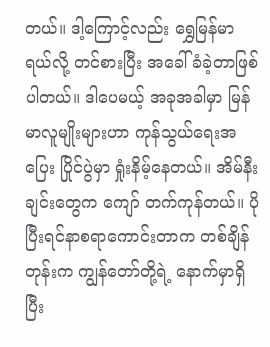တယ်။ ဒါ့ကြောင့်လည်း ရွှေမြန်မာရယ်လို့ တင်စားပြီး အခေါ်ခံခဲ့တာဖြစ်ပါတယ်။ ဒါပေမယ့် အခုအခါမှာ မြန်မာလူမျိုးများဟာ ကုန်သွယ်ရေးအပြေး ပြိုင်ပွဲမှာ ရှုံးနိမ့်နေတယ်။ အိမ်နီးချင်းတွေက ကျော် တက်ကုန်တယ်။ ပိုပြီးရင်နာစရာကောင်းတာက တစ်ချိန်တုန်းက ကျွန်တော်တို့ရဲ့ နောက်မှာရှိပြီး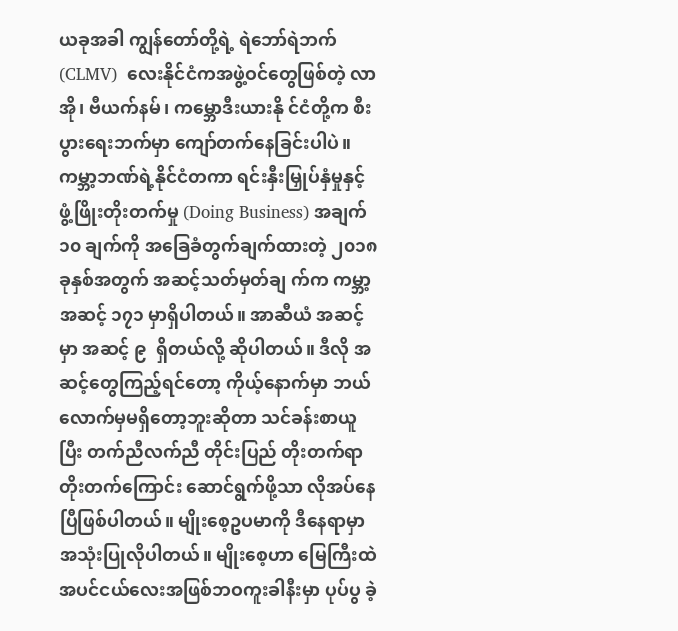ယခုအခါ ကျွန်တော်တို့ရဲ့ ရဲဘော်ရဲဘက် (CLMV)  လေးနိုင်ငံကအဖွဲ့ဝင်တွေဖြစ်တဲ့ လာအို၊ ဗီယက်နမ်၊ ကမ္ဘောဒီးယားနို င်ငံတို့က စီးပွားရေးဘက်မှာ ကျော်တက်နေခြင်းပါပဲ။ ကမ္ဘာ့ဘဏ်ရဲ့နိုင်ငံတကာ ရင်းနှီးမြှုပ်နှံမှုနှင့် ဖွံ့ဖြိုးတိုးတက်မှု (Doing Business) အချက် ၁၀ ချက်ကို အခြေခံတွက်ချက်ထားတဲ့ ၂၀၁၈ ခုနှစ်အတွက် အဆင့်သတ်မှတ်ချ က်က ကမ္ဘာ့အဆင့် ၁၇၁ မှာရှိပါတယ်။ အာဆီယံ အဆင့်မှာ အဆင့် ၉  ရှိတယ်လို့ ဆိုပါတယ်။ ဒီလို အဆင့်တွေကြည့်ရင်တော့ ကိုယ့်နောက်မှာ ဘယ်လောက်မှမရှိတော့ဘူးဆိုတာ သင်ခန်းစာယူပြီး တက်ညီလက်ညီ တိုင်းပြည် တိုးတက်ရာတိုးတက်ကြောင်း ဆောင်ရွက်ဖို့သာ လိုအပ်နေပြီဖြစ်ပါတယ်။ မျိုးစေ့ဥပမာကို ဒီနေရာမှာ အသုံးပြုလိုပါတယ်။ မျိုးစေ့ဟာ မြေကြီးထဲ အပင်ငယ်လေးအဖြစ်ဘဝကူးခါနီးမှာ ပုပ်ပွ ခဲ့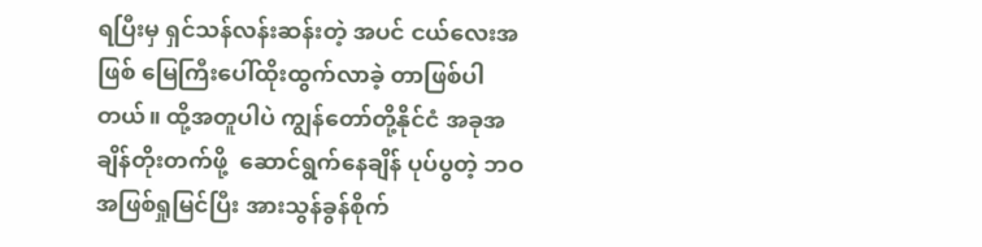ရပြီးမှ ရှင်သန်လန်းဆန်းတဲ့ အပင် ငယ်လေးအဖြစ် မြေကြီးပေါ်ထိုးထွက်လာခဲ့ တာဖြစ်ပါတယ်။ ထို့အတူပါပဲ ကျွန်တော်တို့နိုင်ငံ အခုအချိန်တိုးတက်ဖို့  ဆောင်ရွက်နေချိန် ပုပ်ပွတဲ့ ဘဝအဖြစ်ရှုမြင်ပြီး အားသွန်ခွန်စိုက်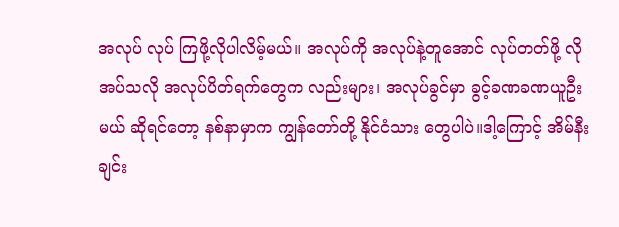အလုပ် လုပ် ကြဖို့လိုပါလိမ့်မယ်။ အလုပ်ကို အလုပ်နဲ့တူအောင် လုပ်တတ်ဖို့ လိုအပ်သလို အလုပ်ပိတ်ရက်တွေက လည်းများ၊ အလုပ်ခွင်မှာ ခွင့်ခဏခဏယူဦးမယ် ဆိုရင်တော့ နစ်နာမှာက ကျွန်တော်တို့ နိုင်ငံသား တွေပါပဲ။ဒါ့ကြောင့် အိမ်နီးချင်း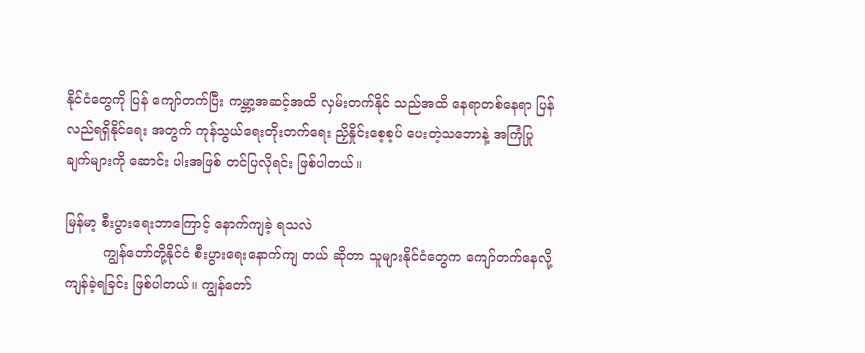နိုင်ငံတွေကို ပြန် ကျော်တက်ပြီး ကမ္ဘာ့အဆင့်အထိ လှမ်းတက်နိုင် သည်အထိ နေရာတစ်နေရာ ပြန်လည်ရရှိနိုင်ရေး အတွက် ကုန်သွယ်ရေးတိုးတက်ရေး ညှိနှိုင်းစေ့စ့ပ် ပေးတဲ့သဘောနဲ့ အကြံပြုချက်များကို ဆောင်း ပါးအဖြစ် တင်ပြလိုရင်း ဖြစ်ပါတယ်။

မြန်မာ့ စီးပွားရေးဘာကြောင့် နောက်ကျခဲ့ ရသလဲ
         ကျွန်တော်တို့နိုင်ငံ စီးပွားရေးနောက်ကျ တယ် ဆိုတာ သူများနိုင်ငံတွေက ကျော်တက်နေလို့ ကျန်ခဲ့ရခြင်း ဖြစ်ပါတယ်။ ကျွန်တော်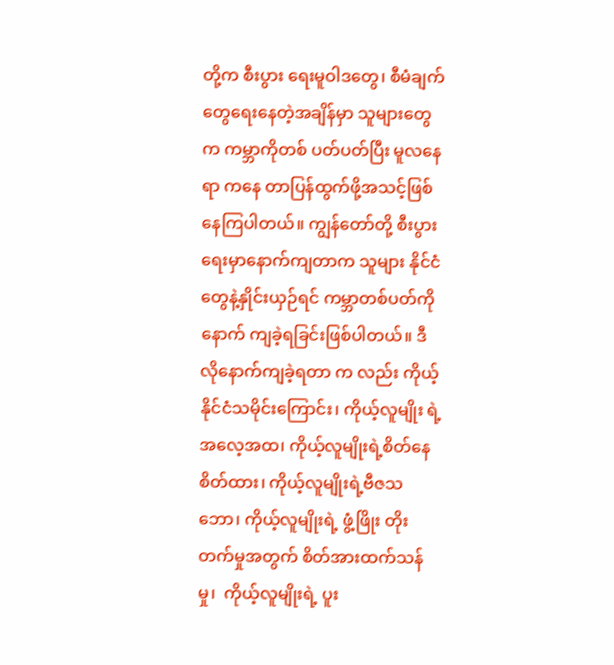တို့က စီးပွား ရေးမူဝါဒတွေ၊ စီမံချက်တွေရေးနေတဲ့အချိန်မှာ သူများတွေက ကမ္ဘာကိုတစ် ပတ်ပတ်ပြီး မူလနေရာ ကနေ တာပြန်ထွက်ဖို့အသင့်ဖြစ်နေကြပါတယ်။ ကျွန်တော်တို့ စီးပွားရေးမှာနောက်ကျတာက သူများ နိုင်ငံတွေနဲ့နှိုင်းယှဉ်ရင် ကမ္ဘာတစ်ပတ်ကို နောက် ကျခဲ့ရခြင်းဖြစ်ပါတယ်။ ဒီလိုနောက်ကျခဲ့ရတာ က လည်း ကိုယ့်နိုင်ငံသမိုင်းကြောင်း၊ ကိုယ့်လူမျိုး ရဲ့ အလေ့အထ၊ ကိုယ့်လူမျိုးရဲ့စိတ်နေစိတ်ထား၊ ကိုယ့်လူမျိုးရဲ့ဗီဇသဘော၊ ကိုယ့်လူမျိုးရဲ့ ဖွံ့ဖြိုး တိုးတက်မှုအတွက် စိတ်အားထက်သန်မှု၊  ကိုယ့်လူမျိုးရဲ့ ပူး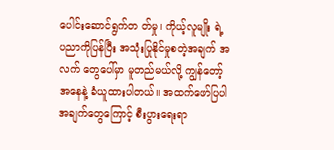ပေါင်းဆောင်ရွက်တ တ်မှု၊ ကိုယ့်လူမျိုး ရဲ့ ပညာကိုပြန်ပြီး အသုံးပြုနိုင်မှုစတဲ့အချက် အလက် တွေပေါ်မှာ မူတည်မယ်လို့ ကျွန်တော့်အနေနဲ့ ခံယူထားပါတယ်။ အထက်ဖော်ပြပါအချက်တွေကြောင့် စီးပွားရေးရာ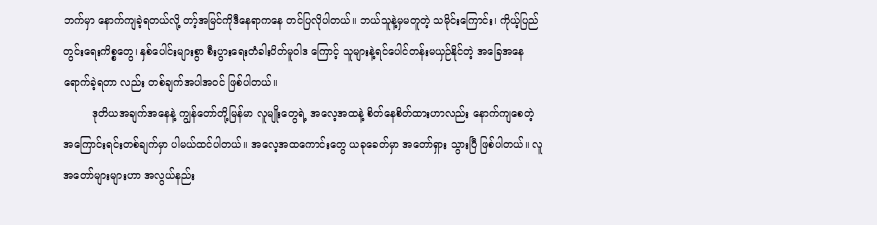ဘက်မှာ နောက်ကျခဲ့ရတယ်လို့ တာ့်အမြင်ကိုဒီနေရာကနေ တင်ပြလိုပါတယ်။ ဘယ်သူနဲ့မှမတူတဲ့ သမိုင်းကြောင်း၊ ကိုယ့်ပြည်တွင်းရေးကိစ္စတွေ၊ နှစ်ပေါင်းများစွာ စီးပွားရေးတံခါးပိတ်မူဝါဒ ကြောင့် သူများနဲ့ရင်ပေါင်တန်းမယှဉ်နိုင်တဲ့ အခြေအနေရောက်ခဲ့ရတာ လည်း တစ်ချက်အပါအဝင် ဖြစ်ပါတယ်။
         ဒုတိယအချက်အနေနဲ့ ကျွန်တော်တို့မြန်မာ လူမျိုးတွေရဲ့ အလေ့အထနဲ့ စိတ်နေစိတ်ထားဟာလည်း နောက်ကျစေတဲ့ အကြောင်းရင်းတစ်ချက်မှာ ပါမယ်ထင်ပါတယ်။ အလေ့အထကောင်းတွေ ယခုခေတ်မှာ အတော်ရှား သွားပြီ ဖြစ်ပါတယ်။ လူအတော်များများဟာ အလွယ်နည်း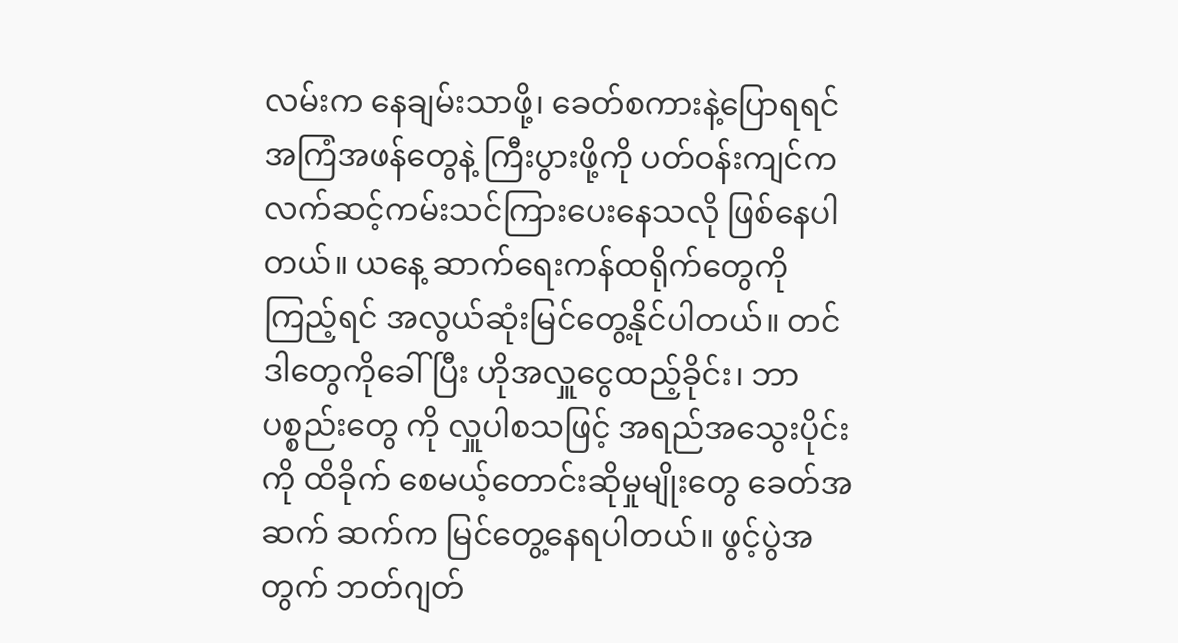လမ်းက နေချမ်းသာဖို့၊ ခေတ်စကားနဲ့ပြောရရင် အကြံအဖန်တွေနဲ့ ကြီးပွားဖို့ကို ပတ်ဝန်းကျင်က လက်ဆင့်ကမ်းသင်ကြားပေးနေသလို ဖြစ်နေပါတယ်။ ယနေ့ ဆာက်ရေးကန်ထရိုက်တွေကို ကြည့်ရင် အလွယ်ဆုံးမြင်တွေ့နိုင်ပါတယ်။ တင်ဒါတွေကိုခေါ်ပြီး ဟိုအလှူငွေထည့်ခိုင်း၊ ဘာပစ္စည်းတွေ ကို လှူပါစသဖြင့် အရည်အသွေးပိုင်းကို ထိခိုက် စေမယ့်တောင်းဆိုမှုမျိုးတွေ ခေတ်အဆက် ဆက်က မြင်တွေ့နေရပါတယ်။ ဖွင့်ပွဲအတွက် ဘတ်ဂျတ်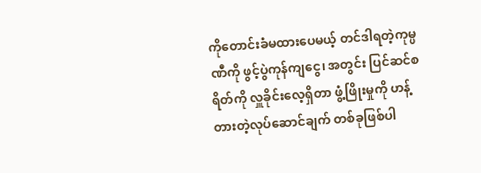ကိုတောင်းခံမထားပေမယ့် တင်ဒါရတဲ့ကုမ္ပဏီကို ဖွင့်ပွဲကုန်ကျငွေ၊ အတွင်း ပြင်ဆင်စရိတ်ကို လှူခိုင်းလေ့ရှိတာ ဖွံ့ဖြိုးမှုကို ဟန့်တားတဲ့လုပ်ဆောင်ချက် တစ်ခုဖြစ်ပါ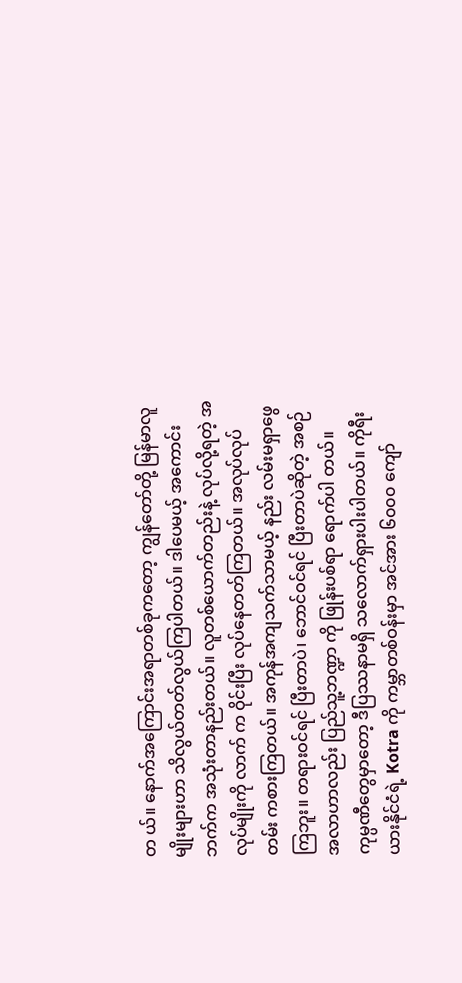တ ယ်။ နောက်အကြောင်းအရာတစ်ခုကတော့ ကျွန်တော်တို့ မြန်မာလူမျိုးများဟာ သိလွယ်တတ်လွယ်ကြပါတယ်။ ဒါပေမယ့် အကောင်းဘက်က အသုံးတာနည်းတယ်။ လူတစ်ယောက်တည်းနဲ့ လုပ်လို့ရတဲ့ အလုပ်မျိုးကို လာက် က ဝိုင်းပြီး လုပ်နေတတ်ကြတယ်။ အလုပ်လုပ်တမ်း ကစားကြတယ်။ အကုန်အကျသက်သာမယ့် နည်း လမ်းမရှာဖွေကြဘူး။ တရားဝင်ရင် ပြီးတာပဲ၊ ဘောင်ဝင်ရင် ပြီးတာပဲဆိုတဲ့ အစဉ်အလာဟာလည်း ပြည်သူ့ဘဏ္ဍာ ကို ဖြုန်းပစ်ရာ ရောက်ပါ တယ်။ ကုမ္ပဏီတွေမှာတော့ ဒီပြဿနာမရှိ သလောက်ရှားပါးပါတယ်။ ကိုရီးယားနိုင်ငံရဲ့ Kotra ကို ကမ္ဘာတစ်ဝန်းမှာ အင်အား ၆၀၀၀ ကျော်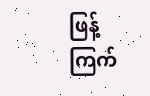ဖြန့် ကြက်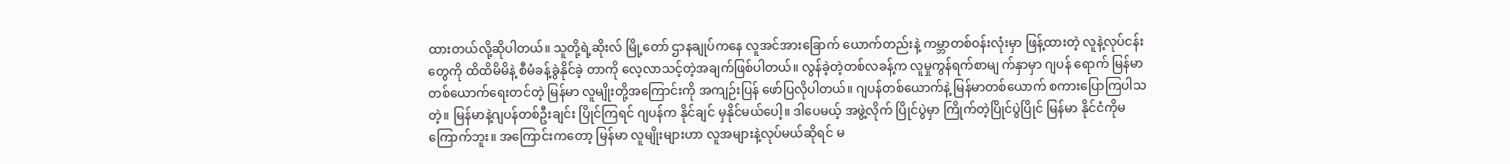ထားတယ်လို့ဆိုပါတယ်။ သူတို့ရဲ့ဆိုးလ် မြို့တော် ဌာနချုပ်ကနေ လူအင်အားခြောက် ယောက်တည်းနဲ့ ကမ္ဘာတစ်ဝန်းလုံးမှာ ဖြန့်ထားတဲ့ လူနဲ့လုပ်ငန်းတွေကို ထိထိမိမိနဲ့ စီမံခန့်ခွဲနိုင်ခဲ့ တာကို လေ့လာသင့်တဲ့အချက်ဖြစ်ပါတယ်။ လွန်ခဲ့တဲ့တစ်လခန့်က လူမှုကွန်ရက်စာမျ က်နှာမှာ ဂျပန် ရောက် မြန်မာတစ်ယောက်ရေးတင်တဲ့ မြန်မာ လူမျိုးတို့အကြောင်းကို အကျဉ်းပြန် ဖော်ပြလိုပါတယ်။ ဂျပန်တစ်ယောက်နဲ့ မြန်မာတစ်ယောက် စကားပြောကြပါသတဲ့။ မြန်မာနဲ့ဂျပန်တစ်ဦးချင်း ပြိုင်ကြရင် ဂျပန်က နိုင်ချင် မှနိုင်မယ်ပေါ့။ ဒါပေမယ့် အဖွဲ့လိုက် ပြိုင်ပွဲမှာ ကြိုက်တဲ့ပြိုင်ပွဲပြိုင် မြန်မာ နိုင်ငံကိုမကြောက်ဘူး။ အကြောင်းကတော့ မြန်မာ လူမျိုးများဟာ လူအများနဲ့လုပ်မယ်ဆိုရင် မ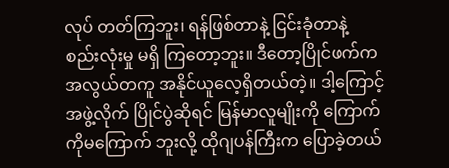လုပ် တတ်ကြဘူး၊ ရန်ဖြစ်တာနဲ့ ငြင်းခုံတာနဲ့ စည်းလုံးမှု မရှိ ကြတော့ဘူး။ ဒီတော့ပြိုင်ဖက်က အလွယ်တကူ အနိုင်ယူလေ့ရှိတယ်တဲ့။ ဒါ့ကြောင့် အဖွဲ့လိုက် ပြိုင်ပွဲဆိုရင် မြန်မာလူမျိုးကို ကြောက်ကိုမကြောက် ဘူးလို့ ထိုဂျပန်ကြီးက ပြောခဲ့တယ်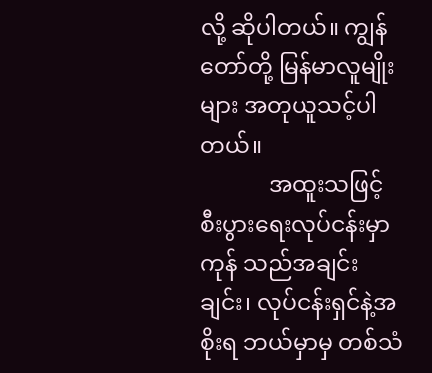လို့ ဆိုပါတယ်။ ကျွန်တော်တို့ မြန်မာလူမျိုး များ အတုယူသင့်ပါ တယ်။
            အထူးသဖြင့် စီးပွားရေးလုပ်ငန်းမှာ ကုန် သည်အချင်းချင်း၊ လုပ်ငန်းရှင်နဲ့အစိုးရ ဘယ်မှာမှ တစ်သံ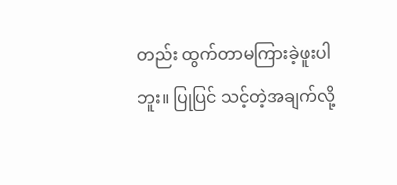တည်း ထွက်တာမကြားခဲ့ဖူးပါဘူး။ ပြုပြင် သင့်တဲ့အချက်လို့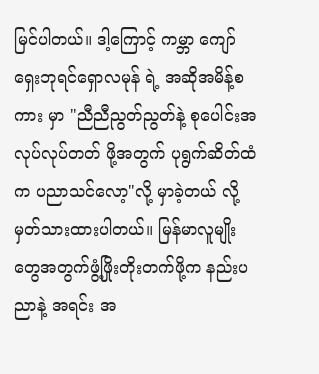မြင်ပါတယ်။ ဒါ့ကြောင့် ကမ္ဘာ ကျော် ရှေးဘုရင်ရှောလမုန် ရဲ့ အဆိုအမိန့်စကား မှာ "ညီညီညွတ်ညွတ်နဲ့ စုပေါင်းအလုပ်လုပ်တတ် ဖို့အတွက် ပုရွက်ဆိတ်ထံက ပညာသင်လော့"လို့ မှာခဲ့တယ် လို့မှတ်သားထားပါတယ်။ မြန်မာလူမျိုး တွေအတွက်ဖွံ့ဖြိုးတိုးတက်ဖို့က နည်းပညာနဲ့ အရင်း အ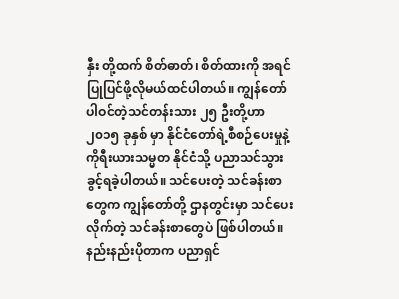နှီး တို့ထက် စိတ်ဓာတ်၊ စိတ်ထားကို အရင်ပြုပြင်ဖို့လိုမယ်ထင်ပါတယ်။ ကျွန်တော် ပါဝင်တဲ့သင်တန်းသား ၂၅ ဦးတို့ဟာ ၂၀၁၅ ခုနှစ် မှာ နိုင်ငံတော်ရဲ့စီစဉ်ပေးမှုနဲ့ ကိုရီးယားသမ္မတ နိုင်ငံသို့ ပညာသင်သွားခွင့်ရခဲ့ပါတယ်။ သင်ပေးတဲ့ သင်ခန်းစာတွေက ကျွန်တော်တို့ ဌာနတွင်းမှာ သင်ပေးလိုက်တဲ့ သင်ခန်းစာတွေပဲ ဖြစ်ပါတယ်။ နည်းနည်းပိုတာက ပညာရှင်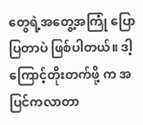တွေရဲ့အတွေ့အကြုံ ပြောပြတာပဲ ဖြစ်ပါတယ်။ ဒါ့ကြောင့်တိုးတက်ဖို့ က အပြင်ကလာတာ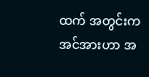ထက် အတွင်းက အင်အားဟာ အ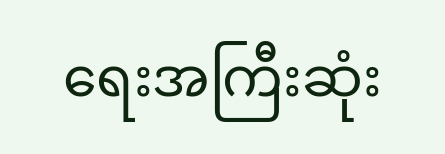ရေးအကြီးဆုံး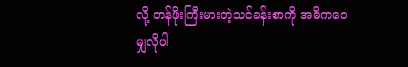လို့ တန်ဖိုးကြီးမားတဲ့သင်ခန်းစာကို အဓိကဝေမျှလိုပါ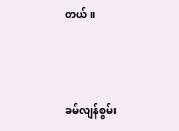တယ်။



ခမ်လျန်စွမ်း